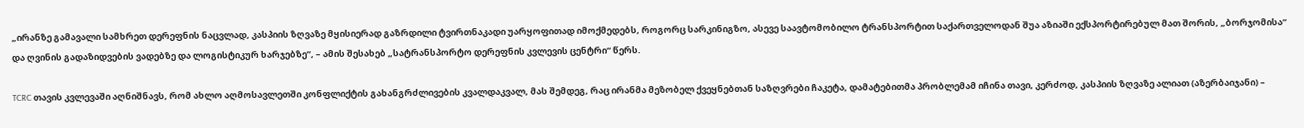„ირანზე გამავალი სამხრეთ დერეფნის ნაცვლად, კასპიის ზღვაზე მყისიერად გაზრდილი ტვირთნაკადი უარყოფითად იმოქმედებს, როგორც სარკინიგზო, ასევე საავტომობილო ტრანსპორტით საქართველოდან შუა აზიაში ექსპორტირებულ მათ შორის, „ბორჯომისა“ და ღვინის გადაზიდვების ვადებზე და ლოგისტიკურ ხარჯებზე”, – ამის შესახებ „სატრანსპორტო დერეფნის კვლევის ცენტრი“ წერს.

TCRC თავის კვლევაში აღნიშნავს, რომ ახლო აღმოსავლეთში კონფლიქტის გახანგრძლივების კვალდაკვალ, მას შემდეგ, რაც ირანმა მეზობელ ქვეყნებთან საზღვრები ჩაკეტა, დამატებითმა პრობლემამ იჩინა თავი, კერძოდ, კასპიის ზღვაზე ალიათ (აზერბაიჯანი) –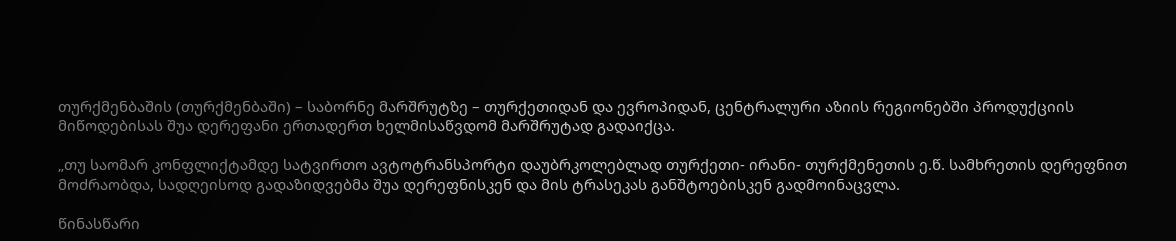თურქმენბაშის (თურქმენბაში) – საბორნე მარშრუტზე – თურქეთიდან და ევროპიდან, ცენტრალური აზიის რეგიონებში პროდუქციის მიწოდებისას შუა დერეფანი ერთადერთ ხელმისაწვდომ მარშრუტად გადაიქცა.

„თუ საომარ კონფლიქტამდე სატვირთო ავტოტრანსპორტი დაუბრკოლებლად თურქეთი- ირანი- თურქმენეთის ე.წ. სამხრეთის დერეფნით მოძრაობდა, სადღეისოდ გადაზიდვებმა შუა დერეფნისკენ და მის ტრასეკას განშტოებისკენ გადმოინაცვლა.

წინასწარი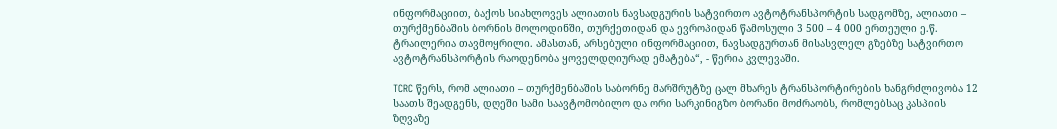ინფორმაციით, ბაქოს სიახლოვეს ალიათის ნავსადგურის სატვირთო ავტოტრანსპორტის სადგომზე, ალიათი – თურქმენბაშის ბორნის მოლოდინში, თურქეთიდან და ევროპიდან წამოსული 3 500 – 4 000 ერთეული ე.წ. ტრაილერია თავმოყრილი. ამასთან, არსებული ინფორმაციით, ნავსადგურთან მისასვლელ გზებზე სატვირთო ავტოტრანსპორტის რაოდენობა ყოველდღიურად ემატება“, - წერია კვლევაში.

TCRC წერს, რომ ალიათი – თურქმენბაშის საბორნე მარშრუტზე ცალ მხარეს ტრანსპორტირების ხანგრძლივობა 12 საათს შეადგენს, დღეში სამი საავტომობილო და ორი სარკინიგზო ბორანი მოძრაობს, რომლებსაც კასპიის ზღვაზე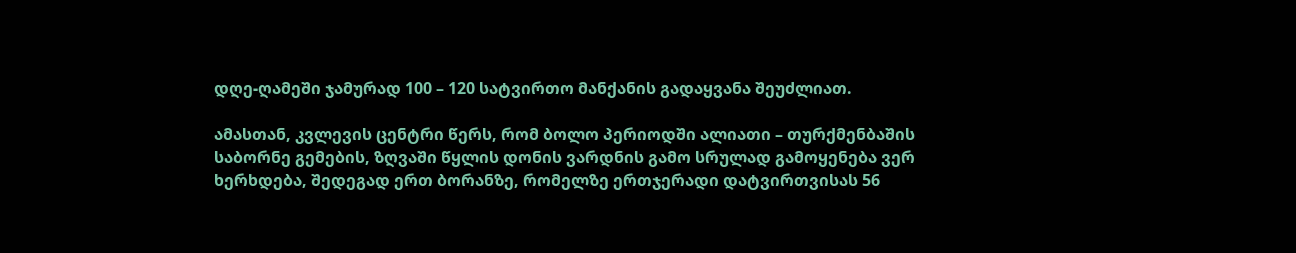დღე-ღამეში ჯამურად 100 – 120 სატვირთო მანქანის გადაყვანა შეუძლიათ.

ამასთან, კვლევის ცენტრი წერს, რომ ბოლო პერიოდში ალიათი – თურქმენბაშის საბორნე გემების, ზღვაში წყლის დონის ვარდნის გამო სრულად გამოყენება ვერ ხერხდება, შედეგად ერთ ბორანზე, რომელზე ერთჯერადი დატვირთვისას 56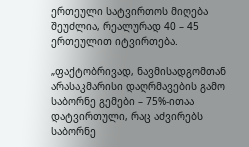ერთეული სატვირთოს მიღება შეუძლია, რეალურად 40 – 45 ერთეულით იტვირთება.

„ფაქტობრივად, ნავმისადგომთან არასაკმარისი დაღრმავების გამო საბორნე გემები – 75%-ითაა დატვირთული, რაც აძვირებს საბორნე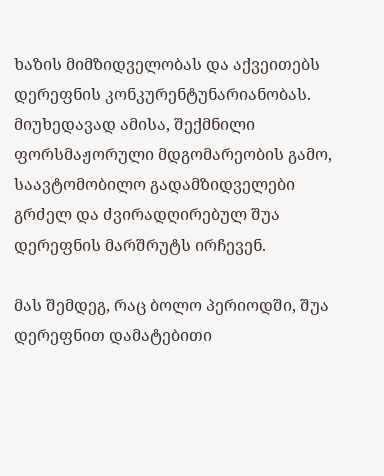ხაზის მიმზიდველობას და აქვეითებს დერეფნის კონკურენტუნარიანობას. მიუხედავად ამისა, შექმნილი ფორსმაჟორული მდგომარეობის გამო, საავტომობილო გადამზიდველები გრძელ და ძვირადღირებულ შუა დერეფნის მარშრუტს ირჩევენ.

მას შემდეგ, რაც ბოლო პერიოდში, შუა დერეფნით დამატებითი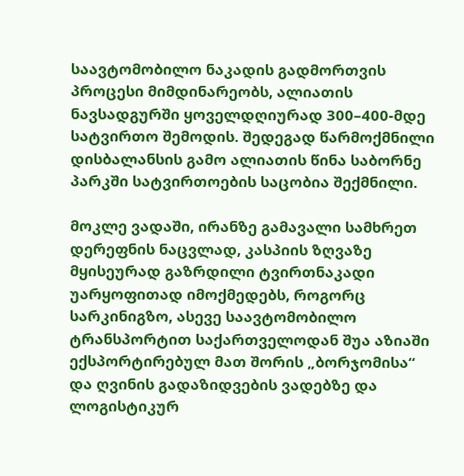საავტომობილო ნაკადის გადმორთვის პროცესი მიმდინარეობს, ალიათის ნავსადგურში ყოველდღიურად 300–400-მდე სატვირთო შემოდის. შედეგად წარმოქმნილი დისბალანსის გამო ალიათის წინა საბორნე პარკში სატვირთოების საცობია შექმნილი.

მოკლე ვადაში, ირანზე გამავალი სამხრეთ დერეფნის ნაცვლად, კასპიის ზღვაზე მყისეურად გაზრდილი ტვირთნაკადი უარყოფითად იმოქმედებს, როგორც სარკინიგზო, ასევე საავტომობილო ტრანსპორტით საქართველოდან შუა აზიაში ექსპორტირებულ მათ შორის „ბორჯომისა“ და ღვინის გადაზიდვების ვადებზე და ლოგისტიკურ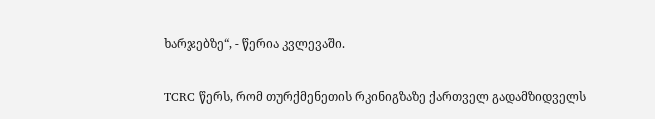ხარჯებზე“, - წერია კვლევაში.

TCRC წერს, რომ თურქმენეთის რკინიგზაზე ქართველ გადამზიდველს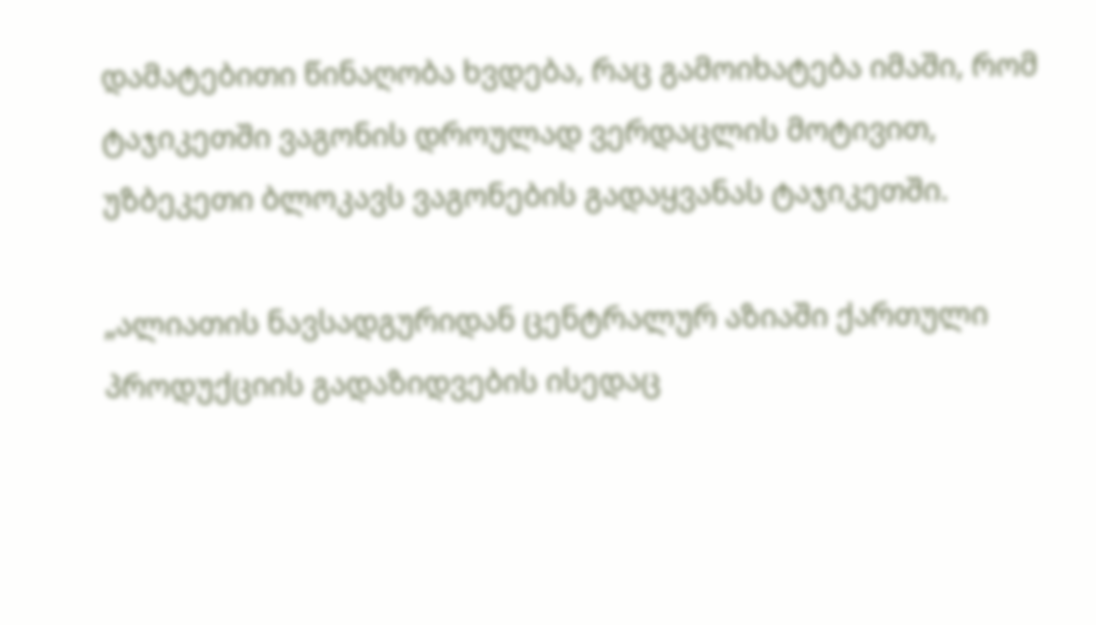დამატებითი წინაღობა ხვდება, რაც გამოიხატება იმაში, რომ ტაჯიკეთში ვაგონის დროულად ვერდაცლის მოტივით, უზბეკეთი ბლოკავს ვაგონების გადაყვანას ტაჯიკეთში.

„ალიათის ნავსადგურიდან ცენტრალურ აზიაში ქართული პროდუქციის გადაზიდვების ისედაც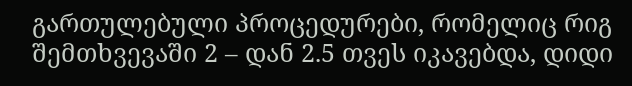გართულებული პროცედურები, რომელიც რიგ შემთხვევაში 2 – დან 2.5 თვეს იკავებდა, დიდი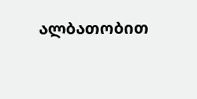ალბათობით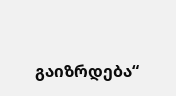გაიზრდება“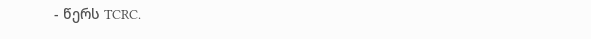- წერს TCRC.